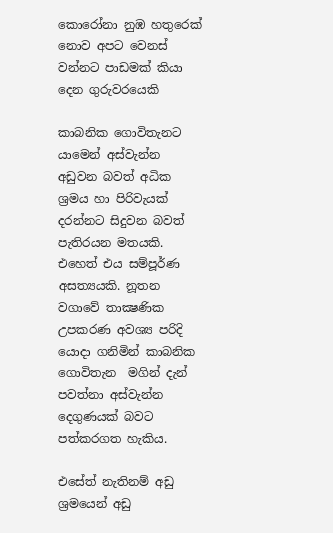කොරෝනා නුඹ හතුරෙක් නොව අපට වෙනස් වන්නට පාඩමක් කියා දෙන ගුරුවරයෙකි

කාබනික ගොවිතැනට යාමෙන් අස්වැන්න අඩුවන බවත් අධික ශ්‍රමය හා පිරිවැයක් දරන්නට සිදුවන බවත් පැතිරයන මතයකි. එහෙත් එය සම්පූර්ණ අසත්‍යයකි. නූතන වගාවේ තාක්‍ෂණික උපකරණ අවශ්‍ය පරිදි යොදා ගනිමින් කාබනික ගොවිතැන  මගින් දැන් පවත්නා අස්වැන්න දෙගුණයක් බවට පත්කරගත හැකිය.

එසේත් නැතිනම් අඩු ශ්‍රමයෙන් අඩු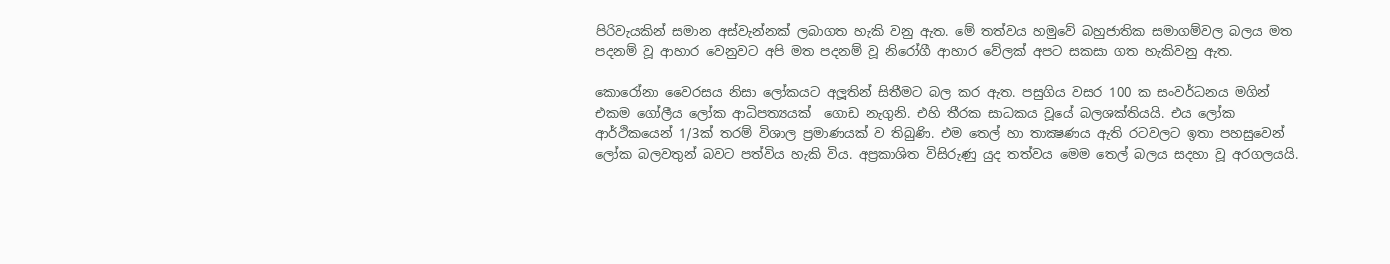පිරිවැයකින් සමාන අස්වැන්නක් ලබාගත හැකි වනු ඇත. මේ තත්වය හමුවේ බහුජාතික සමාගම්වල බලය මත පදනම් වූ ආහාර වෙනුවට අපි මත පදනම් වූ නිරෝගී ආහාර වේලක් අපට සකසා ගත හැකිවනු ඇත.

කොරෝනා වෛරසය නිසා ලෝකයට අලූතින් සිතීමට බල කර ඇත. පසුගිය වසර 100 ක සංවර්ධනය මගින් එකම ගෝලීය ලෝක ආධිපත්‍යයක්  ගොඩ නැගුනි. එහි තීරක සාධකය වූයේ බලශක්තියයි. එය ලෝක ආර්ථිකයෙන් 1/3ක් තරම් විශාල ප්‍රමාණයක් ව තිබුණි. එම තෙල් හා තාක්‍ෂණය ඇති රටවලට ඉතා පහසුවෙන් ලෝක බලවතුන් බවට පත්විය හැකි විය. අප්‍රකාශිත විසිරුණු යුද තත්වය මෙම තෙල් බලය සදහා වූ අරගලයයි.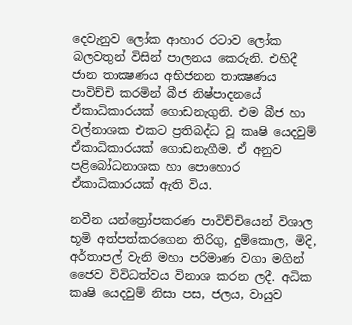දෙවැනුව ලෝක ආහාර රටාව ලෝක බලවතුන් විසින් පාලනය කෙරුනි. එහිදී ජාන තාක්‍ෂණය අභිජනන තාක්‍ෂණය පාවිච්චි කරමින් බීජ නිෂ්පාදනයේ ඒකාධිකාරයක් ගොඩනැගුනි. එම බීජ හා වල්නාශක එකට ප්‍රතිබද්ධ වූ කෘෂි යෙදවුම් ඒකාධිකාරයක් ගොඩනැගීම. ඒ අනුව පළිබෝධනාශක හා පොහොර ඒකාධිකාරයක් ඇති විය.

නවීන යන්ත්‍රෝපකරණ පාවිච්චියෙන් විශාල භූමි අත්පත්කරගෙන තිරිගු, දුම්කොල, මිදි, අර්තාපල් වැනි මහා පරිමාණ වගා මගින් ජෛව විවිධත්වය විනාශ කරන ලදී. අධික කෘෂි යෙදවුම් නිසා පස, ජලය, වායුව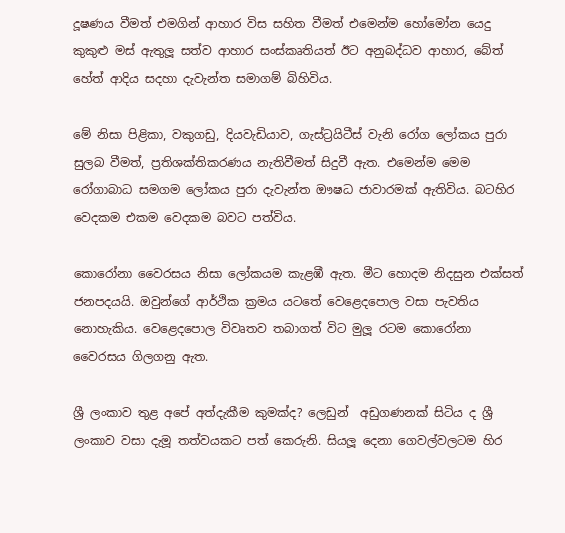දූෂණය වීමත් එමගින් ආහාර විස සහිත වීමත් එමෙන්ම හෝමෝන යෙදු කුකුළු මස් ඇතුලූ සත්ව ආහාර සංස්කෘතියත් ඊට අනුබද්ධව ආහාර, බේත් හේත් ආදිය සදහා දැවැන්ත සමාගම් බිහිවිය.

මේ නිසා පිළිකා, වකුගඩු, දියවැඩියාව, ගැස්ට්‍රයිටීස් වැනි රෝග ලෝකය පුරා සුලබ වීමත්, ප්‍රතිශක්තිකරණය නැතිවීමත් සිදුවී ඇත. එමෙන්ම මෙම රෝගාබාධ සමගම ලෝකය පුරා දැවැන්ත ඖෂධ ජාවාරමක් ඇතිවිය. බටහිර වෙදකම එකම වෙදකම බවට පත්විය.

කොරෝනා වෛරසය නිසා ලෝකයම කැළඹී ඇත. මීට හොදම නිදසුන එක්සත් ජනපදයයි. ඔවුන්ගේ ආර්ථික ක්‍රමය යටතේ වෙළෙදපොල වසා පැවතිය නොහැකිය. වෙළෙදපොල විවෘතව තබාගත් විට මුලූ රටම කොරෝනා වෛරසය ගිලගනු ඇත.

ශ්‍රී ලංකාව තුළ අපේ අත්දැකීම කුමක්ද? ලෙඩුන්  අඩුගණනක් සිටිය ද ශ්‍රී ලංකාව වසා දැමූ තත්වයකට පත් කෙරුනි. සියලූ දෙනා ගෙවල්වලටම හිර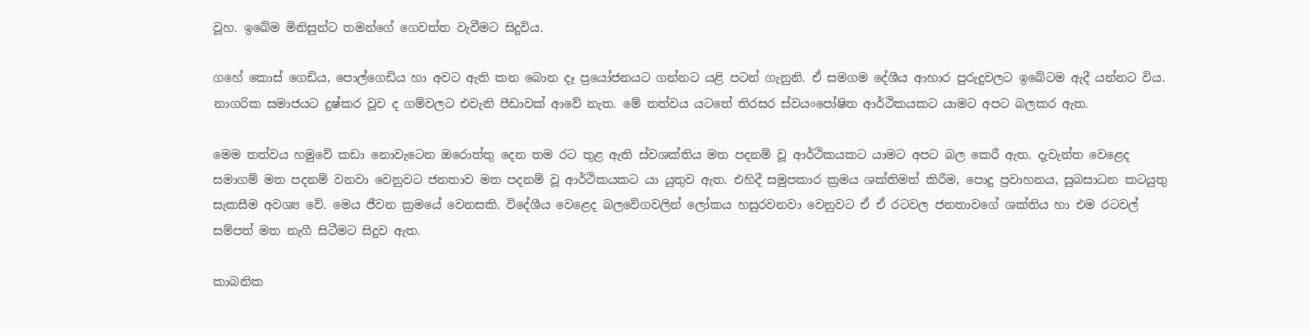වූහ. ඉබේම මිනිසුන්ට තමන්ගේ ගෙවත්ත වැවීමට සිදුවිය.

ගහේ කොස් ගෙඩිය, පොල්ගෙඩිය හා අවට ඇති කන බොන දෑ ප්‍රයෝජනයට ගන්නට යළි පටන් ගැනුනි. ඒ සමගම දේශීය ආහාර පුරුදුවලට ඉබේටම ඇදී යන්නට විය. නාගරික සමාජයට දුෂ්කර වූව ද ගම්වලට එවැනි පීඩාවක් ආවේ නැත. මේ තත්වය යටතේ තිරසර ස්වයංපෝෂිත ආර්ථිකයකට යාමට අපට බලකර ඇත.

මෙම තත්වය හමුවේ කඩා නොවැටෙන ඔරොත්තු දෙන තම රට තුළ ඇති ස්වශක්තිය මත පදනම් වූ ආර්ථිකයකට යාමට අපට බල කෙරී ඇත. දැවැන්ත වෙළෙද සමාගම් මත පදනම් වනවා වෙනුවට ජනතාව මත පදනම් වූ ආර්ථිකයකට යා යුතුව ඇත. එහිදී සමුපකාර ක්‍රමය ශක්තිමත් කිරීම, පොදු ප්‍රවාහනය, සුබසාධන කටයුතු සැකසීම අවශ්‍ය වේ. මෙය ජීවන ක්‍රමයේ වෙනසකි. විදේශීය වෙළෙද බලවේගවලින් ලෝකය හසුරවනවා වෙනුවට ඒ ඒ රටවල ජනතාවගේ ශක්තිය හා එම රටවල් සම්පත් මත නැගී සිටීමට සිදුව ඇත.

කාබනික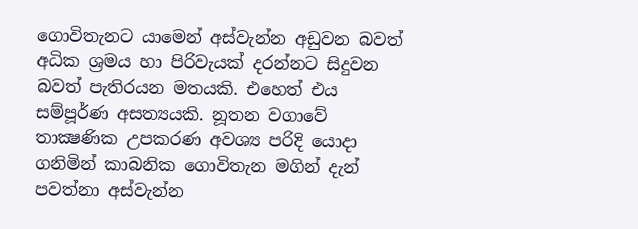ගොවිතැනට යාමෙන් අස්වැන්න අඩුවන බවත් අධික ශ්‍රමය හා පිරිවැයක් දරන්නට සිදුවන බවත් පැතිරයන මතයකි. එහෙත් එය සම්පූර්ණ අසත්‍යයකි. නූතන වගාවේ තාක්‍ෂණික උපකරණ අවශ්‍ය පරිදි යොදා ගනිමින් කාබනික ගොවිතැන මගින් දැන් පවත්නා අස්වැන්න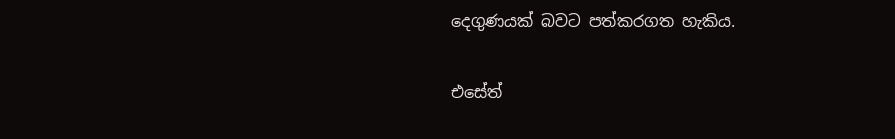දෙගුණයක් බවට පත්කරගත හැකිය.

එසේත්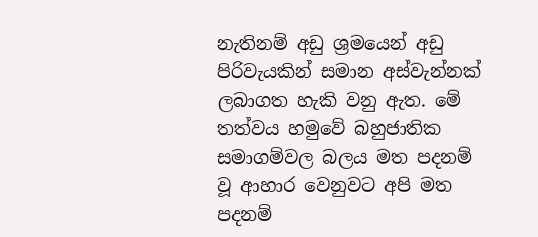නැතිනම් අඩු ශ්‍රමයෙන් අඩු පිරිවැයකින් සමාන අස්වැන්නක් ලබාගත හැකි වනු ඇත. මේ තත්වය හමුවේ බහුජාතික සමාගම්වල බලය මත පදනම් වූ ආහාර වෙනුවට අපි මත පදනම්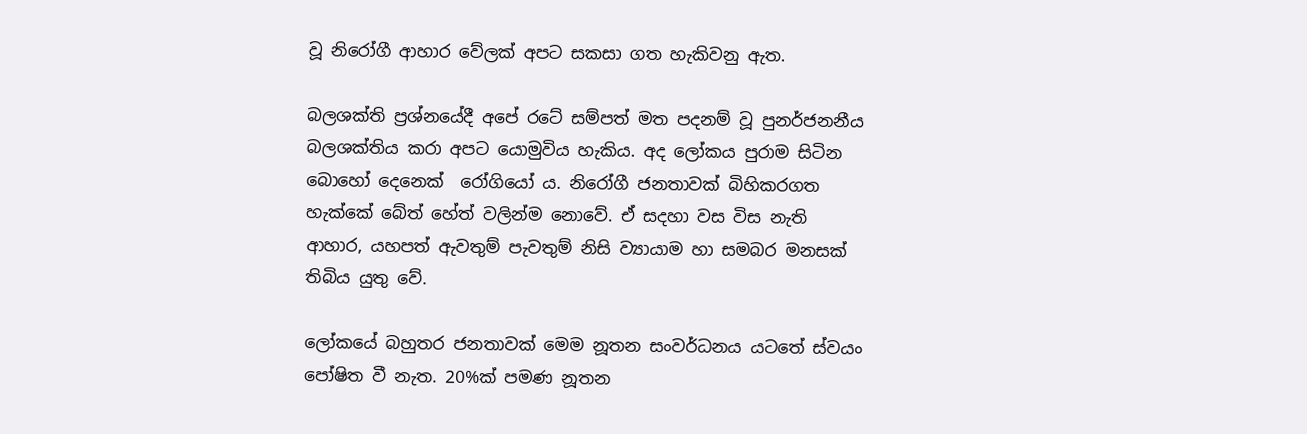වූ නිරෝගී ආහාර වේලක් අපට සකසා ගත හැකිවනු ඇත.

බලශක්ති ප්‍රශ්නයේදී අපේ රටේ සම්පත් මත පදනම් වූ පුනර්ජනනීය බලශක්තිය කරා අපට යොමුවිය හැකිය. අද ලෝකය පුරාම සිටින බොහෝ දෙනෙක්  රෝගියෝ ය. නිරෝගී ජනතාවක් බිහිකරගත හැක්කේ බේත් හේත් වලින්ම නොවේ. ඒ සදහා වස විස නැති ආහාර, යහපත් ඇවතුම් පැවතුම් නිසි ව්‍යායාම හා සමබර මනසක් තිබිය යුතු වේ.

ලෝකයේ බහුතර ජනතාවක් මෙම නූතන සංවර්ධනය යටතේ ස්වයං පෝෂිත වී නැත. 20%ක් පමණ නූතන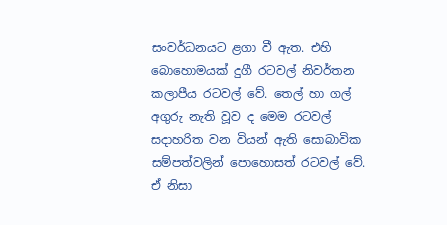සංවර්ධනයට ළගා වී ඇත. එහි බොහොමයක් දුගී රටවල් නිවර්තන කලාපීය රටවල් වේ. තෙල් හා ගල් අගුරු නැති වූව ද මෙම රටවල් සදාහරිත වන වියන් ඇති සොබාවික සම්පත්වලින් පොහොසත් රටවල් වේ. ඒ නිසා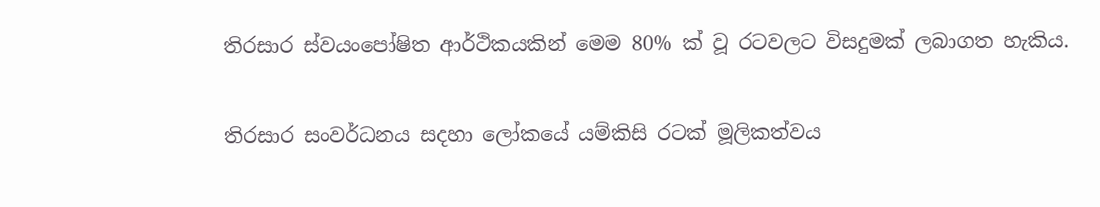තිරසාර ස්වයංපෝෂිත ආර්ථිකයකින් මෙම 80% ක් වූ රටවලට විසදුමක් ලබාගත හැකිය.

තිරසාර සංවර්ධනය සදහා ලෝකයේ යම්කිසි රටක් මූලිකත්වය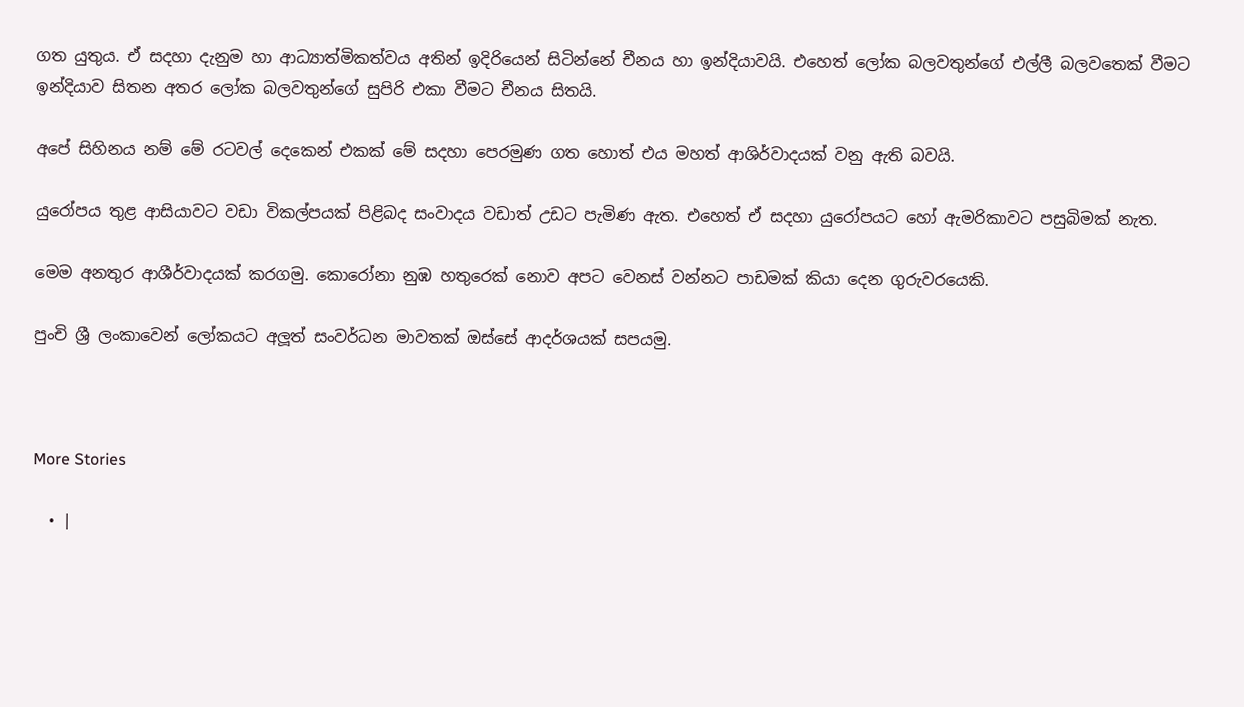ගත යුතුය. ඒ සදහා දැනුම හා ආධ්‍යාත්මිකත්වය අතින් ඉදිරියෙන් සිටින්නේ චීනය හා ඉන්දියාවයි. එහෙත් ලෝක බලවතුන්ගේ එල්ලී බලවතෙක් වීමට ඉන්දියාව සිතන අතර ලෝක බලවතුන්ගේ සුපිරි එකා වීමට චීනය සිතයි.

අපේ සිහිනය නම් මේ රටවල් දෙකෙන් එකක් මේ සදහා පෙරමුණ ගත හොත් එය මහත් ආශිර්වාදයක් වනු ඇති බවයි.

යුරෝපය තුළ ආසියාවට වඩා විකල්පයක් පිළිබද සංවාදය වඩාත් උඩට පැමිණ ඇත. එහෙත් ඒ සදහා යුරෝපයට හෝ ඇමරිකාවට පසුබිමක් නැත.

මෙම අනතුර ආශීර්වාදයක් කරගමු. කොරෝනා නුඹ හතුරෙක් නොව අපට වෙනස් වන්නට පාඩමක් කියා දෙන ගුරුවරයෙකි.

පුංචි ශ්‍රී ලංකාවෙන් ලෝකයට අලූත් සංවර්ධන මාවතක් ඔස්සේ ආදර්ශයක් සපයමු.



More Stories

  • |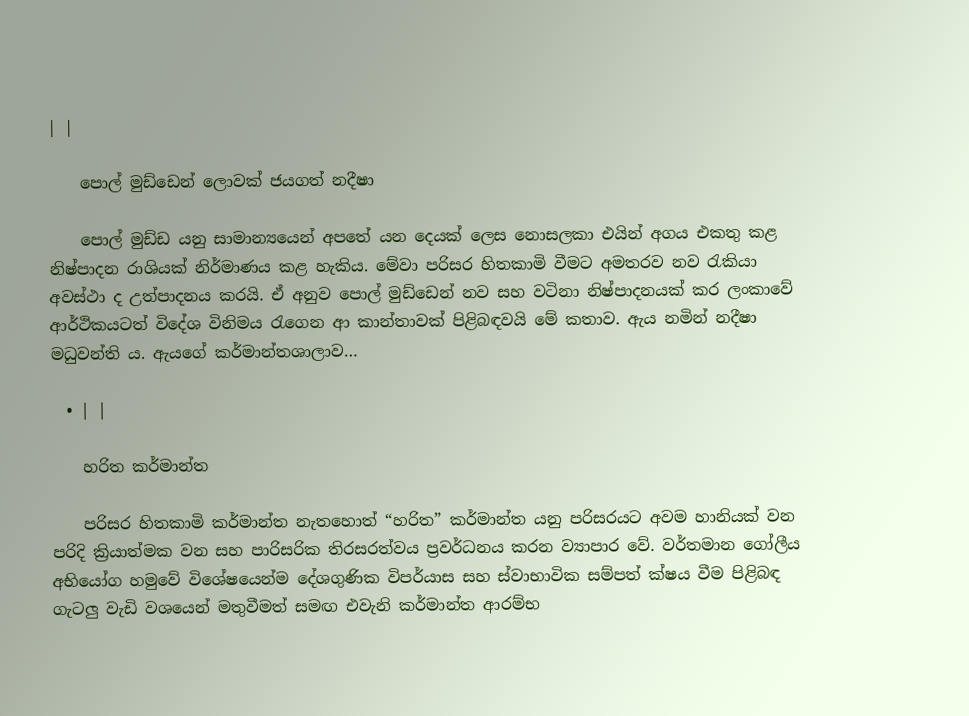| |

    පොල් මුඩ්ඩෙන් ලොවක් ජයගත් නදීෂා

    පොල් මුඩ්ඩ යනු සාමාන්‍යයෙන් අපතේ යන දෙයක් ලෙස නොසලකා එයින් අගය එකතු කළ නිෂ්පාදන රාශියක් නිර්මාණය කළ හැකිය. මේවා පරිසර හිතකාමි වීමට අමතරව නව රැකියා අවස්ථා ද උත්පාදනය කරයි. ඒ අනුව පොල් මුඩ්ඩෙන් නව සහ වටිනා නිෂ්පාදනයක් කර ලංකාවේ ආර්ථිකයටත් විදේශ විනිමය රැගෙන ආ කාන්තාවක් පිළිබඳවයි මේ කතාව. ඇය නමින් නදීෂා මධුවන්ති ය. ඇයගේ කර්මාන්තශාලාව…

  • | |

    හරිත කර්මාන්ත

    පරිසර හිතකාමි කර්මාන්ත නැතහොත් “හරිත” කර්මාන්ත යනු පරිසරයට අවම හානියක් වන පරිදි ක්‍රියාත්මක වන සහ පාරිසරික තිරසරත්වය ප්‍රවර්ධනය කරන ව්‍යාපාර වේ. වර්තමාන ගෝලීය අභියෝග හමුවේ විශේෂයෙන්ම දේශගුණික විපර්යාස සහ ස්වාභාවික සම්පත් ක්ෂය වීම පිළිබඳ ගැටලු වැඩි වශයෙන් මතුවීමත් සමඟ එවැනි කර්මාන්ත ආරම්භ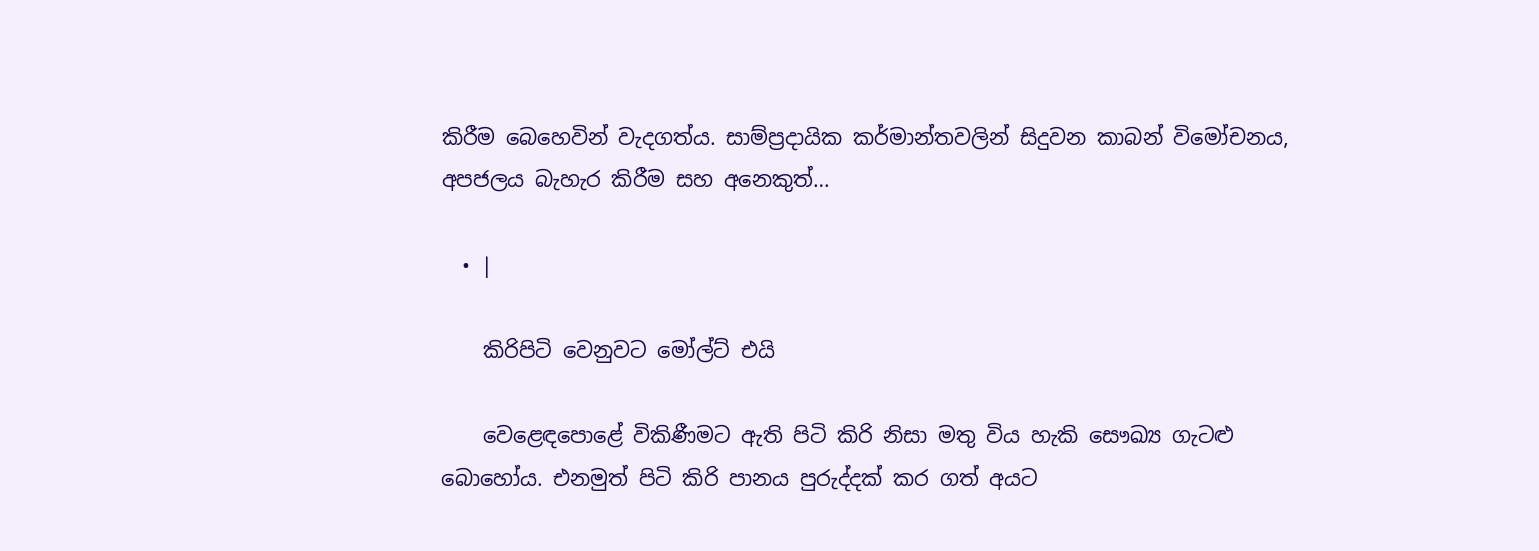කිරීම බෙහෙවින් වැදගත්ය. සාම්ප්‍රදායික කර්මාන්තවලින් සිදුවන කාබන් විමෝචනය, අපජලය බැහැර කිරීම සහ අනෙකුත්…

  • |

    කිරිපිටි වෙනුවට මෝල්ට් එයි

    වෙළෙඳපොළේ විකිණීමට ඇති පිටි කිරි නිසා මතු විය හැකි සෞඛ්‍ය ගැටළු බොහෝය. එනමුත් පිටි කිරි පානය පුරුද්දක් කර ගත් අයට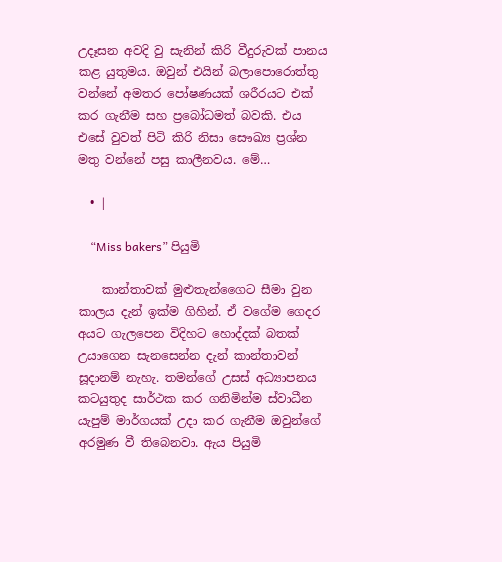උදෑසන අවදි වු සැනින් කිරි වීදුරුවක් පානය කළ යුතුමය. ඔවුන් එයින් බලාපොරොත්තු වන්නේ අමතර පෝෂණයක් ශරීරයට එක් කර ගැනීම සහ ප්‍රබෝධමත් බවකි. එය එසේ වුවත් පිටි කිරි නිසා සෞඛ්‍ය ප්‍රශ්න මතු වන්නේ පසු කාලීනවය. මේ…

  • |

    “Miss bakers” පියුමි

    කාන්තාවක් මුළුතැන්ගෛට සීමා වුන කාලය දැන් ඉක්ම ගිහින්. ඒ වගේම ගෙදර අයට ගැලපෙන විදිහට හොද්දක් බතක් උයාගෙන සැනසෙන්න දැන් කාන්තාවන් සූදානම් නැහැ. තමන්ගේ උසස් අධ්‍යාපනය කටයුතුද සාර්ථක කර ගනිමින්ම ස්වාධීන යැපුම් මාර්ගයක් උදා කර ගැනීම ඔවුන්ගේ අරමුණ වී තිබෙනවා. ඇය පියුමි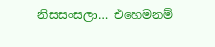නිසසංසලා… එහෙමනම්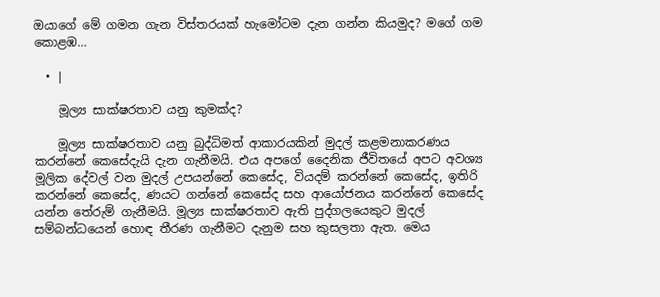ඔයාගේ මේ ගමන ගැන විස්තරයක් හැමෝටම දැන ගන්න කියමුද? මගේ ගම කොළඹ…

  • |

    මූල්‍ය සාක්ෂරතාව යනු කුමක්ද?

    මූල්‍ය සාක්ෂරතාව යනු බුද්ධිමත් ආකාරයකින් මුදල් කළමනාකරණය කරන්නේ කෙසේදැයි දැන ගැනීමයි. එය අපගේ දෛනික ජීවිතයේ අපට අවශ්‍ය මූලික දේවල් වන මුදල් උපයන්නේ කෙසේද, වියදම් කරන්නේ කෙසේද, ඉතිරි කරන්නේ කෙසේද, ණයට ගන්නේ කෙසේද සහ ආයෝජනය කරන්නේ කෙසේද යන්න තේරුම් ගැනීමයි. මූල්‍ය සාක්ෂරතාව ඇති පුද්ගලයෙකුට මුදල් සම්බන්ධයෙන් හොඳ තීරණ ගැනීමට දැනුම සහ කුසලතා ඇත. මෙය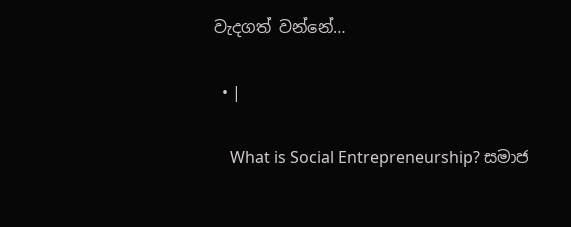වැදගත් වන්නේ…

  • |

    What is Social Entrepreneurship? සමාජ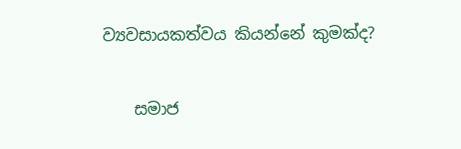ව්‍යවසායකත්වය කියන්නේ කුමක්ද?

    සමාජ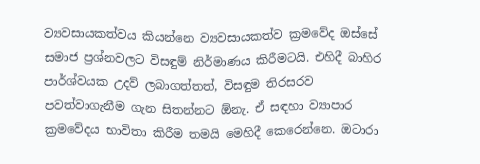ව්‍යවසායකත්වය කියන්නෙ ව්‍යවසායකත්ව ක්‍රමවේද ඔස්සේ සමාජ ප්‍රශ්නවලට විසඳුම් නිර්මාණය කිරීමටයි. එහිදී බාහිර පාර්ශ්වයක උදව් ලබාගත්තත්, විසඳුම තිරසරව පවත්වාගැනීම ගැන සිතන්නට ඕනැ. ඒ සඳහා ව්‍යාපාර ක්‍රමවේදය භාවිතා කිරීම තමයි මෙහිදී කෙරෙන්නෙ. ඔටාරා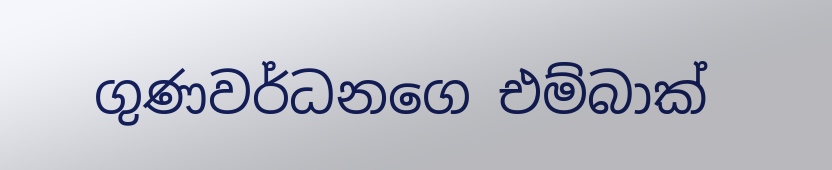ගුණවර්ධනගෙ එම්බාක්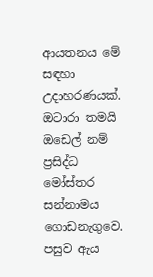ආයතනය මේ සඳහා උදාහරණයක්. ඔටාරා තමයි ඔඩෙල් නම් ප්‍රසිද්ධ මෝස්තර සන්නාමය ගොඩනැගුවෙ. පසුව ඇය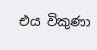එය විකුණා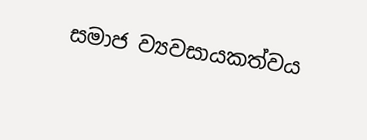සමාජ ව්‍යවසායකත්වය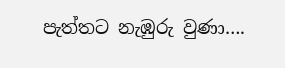පැත්තට නැඹුරු වුණා….